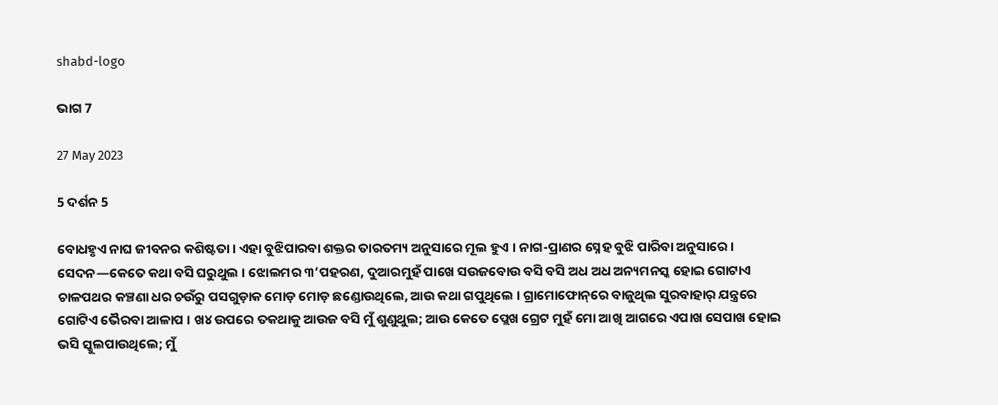shabd-logo

ଭାଗ 7

27 May 2023

5 ଦର୍ଶନ 5

ବୋଧହୃଏ ନାଘ ଜୀବନର କଶିଷ୍ଟତା । ଏହା ବୁଝିପାରବା ଶକ୍ତର ତାରତମ୍ୟ ଅନୁସାରେ ମୂଲ ହୁଏ । ନାଗ-ପ୍ରାଣର ସ୍ନେହ ବୁଝି ପାରିବା ଅନୁସାରେ । ସେଦନ—କେତେ କଥା ବସି ଘରୁଥୁଲ । ଝୋଲମର ୩’ପହରଣ, ଦୁଆରମୁହଁ ପାଖେ ସଉଜବୋଉ ବସି ବସି ଅଧ ଅଧ ଅନ୍ୟମନସ୍କ ହୋଇ ଗୋଟାଏ ଚାଳପଥର କଞ୍ଚଣା ଧର ଚଉଁରୁ ପସଗୁଡ଼ାକ ମୋଡ଼ ମୋଡ଼ ଛଣ୍ଡୋଉଥିଲେ, ଆଉ କଥା ଗପୁଥିଲେ । ଗ୍ରାମୋଫୋନ୍‌ରେ ବାଜୁଥିଲ ସୁରବାହାର୍ ଯନ୍ତ୍ରରେ ଗୋଟିଏ ଭୈରବା ଆଳାପ । ଖ୪ ଉପରେ ତକଥାକୁ ଆଉଜ ବସି ମୁଁ ଶୁଣୁଥୁଲ; ଆଉ କେତେ ପ୍ଲେଖ ଗ୍ରେଟ ମୁହଁ ମୋ ଆଖି ଆଗରେ ଏପାଖ ସେପାଖ ହୋଇ ଭସି ସ୍କୁଲପାଉଥିଲେ; ମୁଁ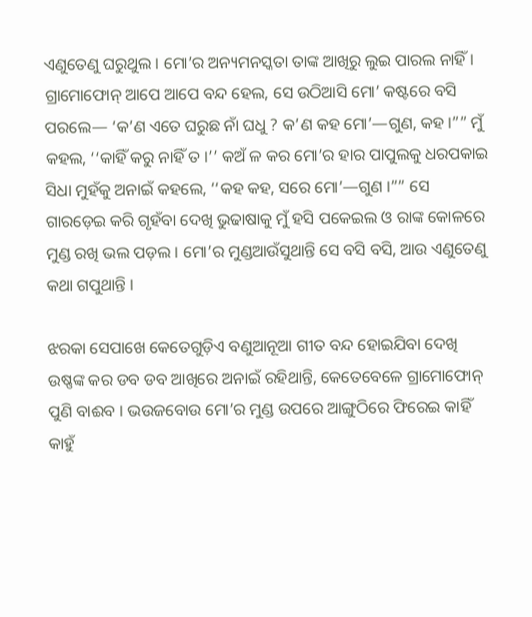ଏଣୁତେଣୁ ଘରୁଥୁଲ । ମୋ’ର ଅନ୍ୟମନସ୍କତା ତାଙ୍କ ଆଖିରୁ ଲୁଇ ପାରଲ ନାହିଁ । ଗ୍ରାମୋଫୋନ୍ ଆପେ ଆପେ ବନ୍ଦ ହେଲ, ସେ ଉଠିଆସି ମୋ’ କଷ୍ଟରେ ବସି ପରଲେ— ‘କ’ଣ ଏତେ ଘରୁଛ ନାଁ ଘଧୁ ? କ’ଣ କହ ମୋ’—ଗୁଣ, କହ ।”” ମୁଁ କହଲ, ‘‘କାହିଁ କରୁ ନାହିଁ ତ ।’’ କଅଁ ଳ କର ମୋ’ର ହାର ପାପୁଲକୁ ଧରପକାଇ ସିଧା ମୁହଁକୁ ଅନାଇଁ କହଲେ, ‘‘କହ କହ, ସରେ ମୋ’—ଗୁଣ ।”” ସେ ଗାରଡ଼େଇ କରି ଗୃହଁବା ଦେଖି ଭୁଢାଷାକୁ ମୁଁ ହସି ପକେଇଲ ଓ ରାଙ୍କ କୋଳରେ ମୁଣ୍ଡ ରଖି ଭଲ ପଡ଼ଲ । ମୋ’ର ମୁଣ୍ଡଆଉଁସୁଥାନ୍ତି ସେ ବସି ବସି, ଆଉ ଏଣୁତେଣୁ କଥା ଗପୁଥାନ୍ତି ।

ଝରକା ସେପାଖେ କେତେଗୁଡ଼ିଏ ବଣୁଆନୂଆ ଗୀତ ବନ୍ଦ ହୋଇଯିବା ଦେଖି ଉଷ୍ଣଙ୍କ କର ଡବ ଡବ ଆଖିରେ ଅନାଇଁ ରହିଥାନ୍ତି, କେତେବେଳେ ଗ୍ରାମୋଫୋନ୍ ପୁଣି ବାଈବ । ଭଉଜବୋଉ ମୋ’ର ମୁଣ୍ଡ ଉପରେ ଆଙ୍ଗୁଠିରେ ଫିରେଇ କାହିଁ କାହୁଁ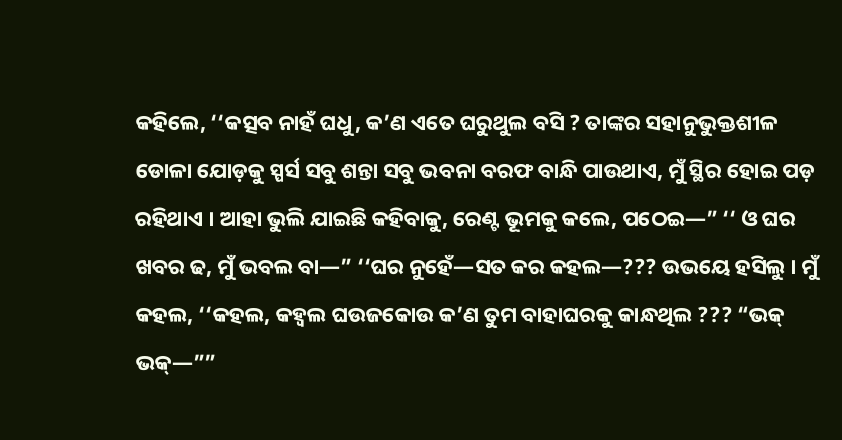କହିଲେ, ‘‘କତ୍ସବ ନାହଁ ଘଧୁ, କ’ଣ ଏତେ ଘରୁଥୁଲ ବସି ? ତାଙ୍କର ସହାନୁଭୁକ୍ତଶୀଳ ଡୋଳା ଯୋଡ଼କୁ ସ୍ପର୍ସ ସବୁ ଶନ୍ତା ସବୁ ଭବନା ବରଫ ବାନ୍ଧି ପାଉଥାଏ, ମୁଁ ସ୍ଥିର ହୋଇ ପଡ଼ ରହିଥାଏ । ଆହା ଭୁଲି ଯାଇଛି କହିବାକୁ, ରେଣ୍ଟ ଭୂମକୁ କଲେ, ପଠେଇ—” ‘‘ ଓ ଘର ଖବର ଢ, ମୁଁ ଭବଲ ବା—” ‘‘ଘର ନୁହେଁ—ସତ କର କହଲ—??? ଉଭୟେ ହସିଲୁ । ମୁଁ କହଲ, ‘‘କହଲ, କହ୍ବଲ ଘଉଜକୋଉ କ’ଣ ତୁମ ବାହାଘରକୁ କାନ୍ଧଥିଲ ??? “ଭକ୍ ଭକ୍—””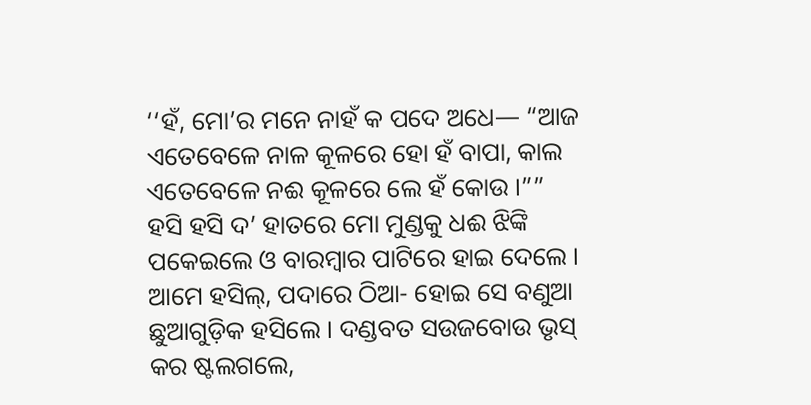‘‘ହଁ, ମୋ’ର ମନେ ନାହଁ କ ପଦେ ଅଧେ— “ଆଜ ଏତେବେଳେ ନାଳ କୂଳରେ ହୋ ହଁ ବାପା, କାଲ ଏତେବେଳେ ନଈ କୂଳରେ ଲେ ହଁ କୋଉ ।”” ହସି ହସି ଦ’ ହାତରେ ମୋ ମୁଣ୍ଡକୁ ଧଈ ଝିଙ୍କି ପକେଇଲେ ଓ ବାରମ୍ବାର ପାଟିରେ ହାଇ ଦେଲେ । ଆମେ ହସିଲ୍, ପଦାରେ ଠିଆ- ହୋଇ ସେ ବଣୁଆ ଛୁଆଗୁଡ଼ିକ ହସିଲେ । ଦଣ୍ଡବତ ସଉଜବୋଉ ଭୃସ୍ କର ଷ୍ଟଲଗଲେ,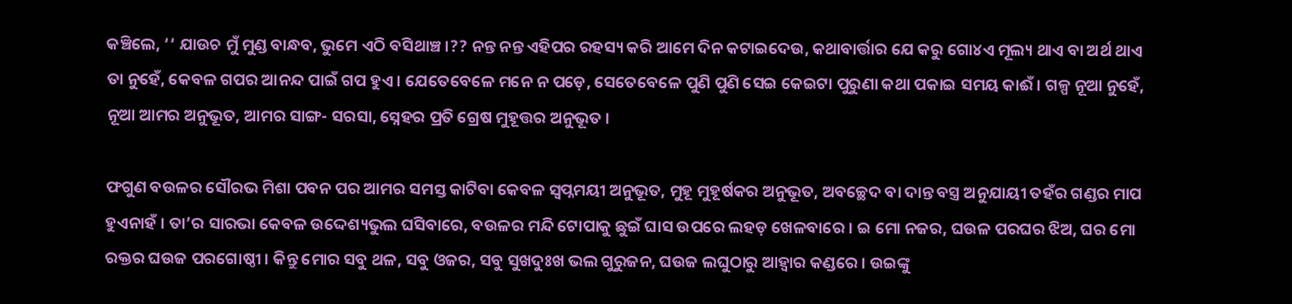କଞ୍ଚିଲେ, ‘‘ ଯାଉଚ ମୁଁ ମୁଣ୍ଡ ବାନ୍ଧବ, ଭୁମେ ଏଠି ବସିଥାଞ୍ଚ ।?? ନନ୍ତ ନନ୍ତ ଏହିପର ରହସ୍ୟ କରି ଆମେ ଦିନ କଟାଇଦେଉ, କଥାବାର୍ତ୍ତାର ଯେ କରୁ ଗୋ୪ଏ ମୂଲ୍ୟ ଥାଏ ବା ଅର୍ଥ ଥାଏ ତା ନୁହେଁ, କେବଳ ଗପର ଆନନ୍ଦ ପାଇଁ ଗପ ହୁଏ । ଯେତେବେଳେ ମନେ ନ ପଡ଼େ, ସେତେବେଳେ ପୁଣି ପୁଣି ସେଇ କେଇଟା ପୁରୁଣା କଥା ପକାଇ ସମୟ କାଈଁ । ଗଳ୍ପ ନୂଆ ନୁହେଁ, ନୂଆ ଆମର ଅନୁଭୂତ, ଆମର ସାଙ୍ଗ- ସରସା, ସ୍ନେହର ପ୍ରତି ଗ୍ରେଷ ମୁହୂତ୍ତର ଅନୁଭୂତ ।

ଫଗୁଣ ବଉଳର ସୌରଭ ମିଶା ପବନ ପର ଆମର ସମସ୍ତ କାଟିବା କେବଳ ସ୍ଵପ୍ନମୟୀ ଅନୁଭୂତ, ମୁହୂ ମୁହୂର୍ଷକର ଅନୁଭୂତ, ଅବଚ୍ଛେଦ ବା ଦାନ୍ତ ବସ୍ତ୍ର ଅନୁଯାୟୀ ତହଁର ଗଣ୍ଡର ମାପ ହୁଏନାହଁ । ତା’ର ସାରଭା କେବଳ ଉଦ୍ଦେଶ୍ୟଭୁଲ ଘସିବାରେ, ବଉଳର ମନ୍ଦି ଟୋପାକୁ ଛୁଇଁ ଘାସ ଉପରେ ଲହଡ଼ ଖେଳବାରେ । ଇ ମୋ ନଜର, ଘଉଳ ପରଘର ଝିଅ, ଘର ମୋ ରକ୍ତର ଘଉଜ ପରଗୋଷ୍ଠୀ । କିନ୍ତୁ ମୋର ସବୁ ଥଳ, ସବୁ ଓଜର, ସବୁ ସୁଖଦୁଃଖ ଭଲ ଗୁରୁଜନ, ଘଉଜ ଲଘୁଠାରୁ ଆହ୍ଵାର କଣ୍ଡରେ । ଉଇଙ୍କୁ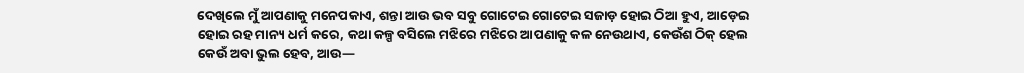ଦେଖିଲେ ମୁଁ ଆପଣାକୁ ମନେପକାଏ, ଶନ୍ତା ଆଉ ଭବ ସବୁ ଗୋଟେଇ ଗୋଟେଇ ସଜାଡ଼ ହୋଇ ଠିଆ ହୁଏ, ଆଡ଼େଇ ହୋଇ ରହ ମାନ୍ୟ ଧର୍ମ କରେ, କଥା କଳ୍ପ ବସିଲେ ମଝିରେ ମଝିରେ ଆପଣାକୁ କଳ ନେଉଥାଏ, କେଉଁଶ ଠିକ୍ ହେଲ କେଉଁ ଅବା ଭୁଲ ହେବ, ଆଉ—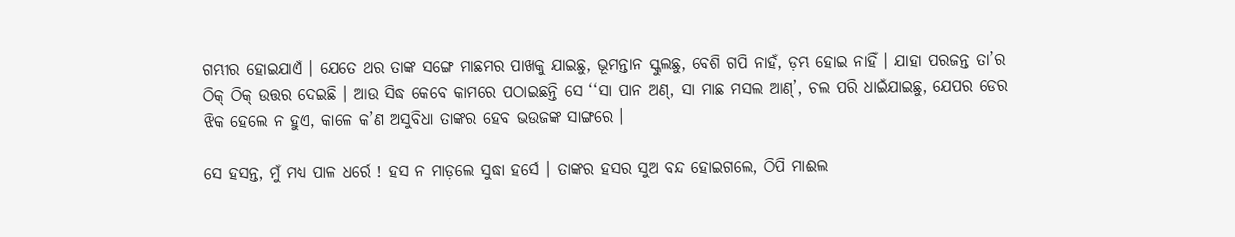ଗମ୍ଭୀର ହୋଇଯାଏଁ । ଯେତେ ଥର ତାଙ୍କ ସଙ୍ଗେ ମାଛମର ପାଖକୁ ଯାଇଛୁ, ଭୂମନ୍ତାନ ସ୍କୁଲଛୁ, ବେଶି ଗପି ନାହଁ, ଡ଼ମ୍ଭ ହୋଇ ନାହିଁ । ଯାହା ପରଜନ୍ତ ତା’ର ଠିକ୍ ଠିକ୍ ଉତ୍ତର ଦେଇଛି । ଆଉ ସିଦ୍ଧ କେବେ କାମରେ ପଠାଇଛନ୍ତି ସେ ‘‘ସା ପାନ ଅଣ୍, ସା ମାଛ ମସଲ ଆଣ୍’, ଚଲ ପରି ଧାଇଁଯାଇଛୁ, ଯେପର ଡେର ଝିକ ହେଲେ ନ ହୁଏ, କାଳେ କ’ଣ ଅସୁବିଧା ତାଙ୍କର ହେବ ଭଉଜଙ୍କ ସାଙ୍ଗରେ ।

ସେ ହସନ୍ତ, ମୁଁ ମଧ୍ୟ ପାଳ ଧର୍ରେ ! ହସ ନ ମାଡ଼ଲେ ସୁଦ୍ଧା ହର୍ସେ । ତାଙ୍କର ହସର ସୁଅ ବନ୍ଦ ହୋଇଗଲେ, ଠିପି ମାଈଲ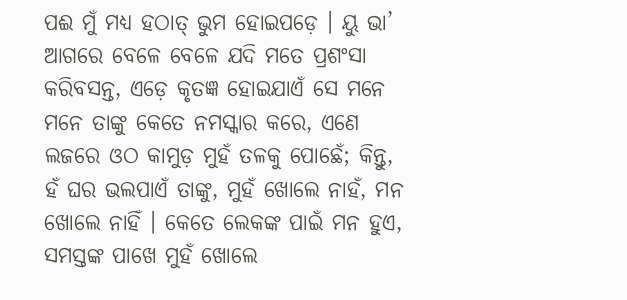ପଈ ମୁଁ ମଧ୍ୟ ହଠାତ୍ ଭୁମ ହୋଇପଡ଼େ । ୟୁ ଭା’ ଆଗରେ ବେଳେ ବେଳେ ଯଦି ମତେ ପ୍ରଶଂସା କରିବସନ୍ତ, ଏଡ଼େ କୃତଜ୍ଞ ହୋଇଯାଏଁ ସେ ମନେ ମନେ ତାଙ୍କୁ କେତେ ନମସ୍କାର କରେ, ଏଣେ ଲଜରେ ଓଠ କାମୁଡ଼ ମୁହଁ ତଳକୁ ପୋଛେଁ; କିନ୍ତୁ, ହଁ ଘର ଭଲପାଏଁ ତାଙ୍କୁ, ମୁହଁ ଖୋଲେ ନାହଁ, ମନ ଖୋଲେ ନାହିଁ । କେତେ ଲେକଙ୍କ ପାଇଁ ମନ ହୁଏ, ସମସ୍ତଙ୍କ ପାଖେ ମୁହଁ ଖୋଲେ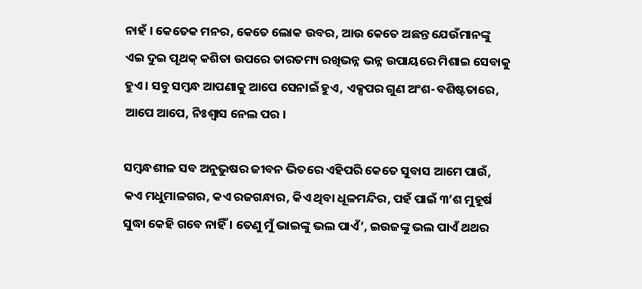ନାହଁ । କେତେକ ମନର, କେତେ ଲୋକ ଉବର, ଆଉ କେତେ ଅଛନ୍ତ ଯେଉଁମାନଙ୍କୁ ଏଇ ଦୁଇ ପୃଥକ୍ କଶିତା ଉପରେ ତାରତମ୍ୟ ରଖିଭନ୍ନ ଭନ୍ନ ଉପାୟରେ ମିଶାଇ ସେବାକୁ ହୁଏ । ସବୁ ସମ୍ବନ୍ଧ ଆପଣାକୁ ଆପେ ସେନାଇଁ ହୁଏ, ଏକ୍ସପର ଗୁଣ ଅଂଶ-ବଶିଷ୍ଟତାରେ, ଆପେ ଆପେ, ନିଃଶ୍ବାସ ନେଲ ପର ।

ସମ୍ବନ୍ଧଶୀଳ ସବ ଅନୁଭୁଷର ଜୀବନ ଭିତରେ ଏହିପରି କେତେ ସୁବାସ ଆମେ ପାଉଁ, କଏ ମଧୁମାଳଗର, କଏ ରଜଗନ୍ଧାର, କିଏ ଥିବା ଧୂଳମନ୍ଦିର, ପହଁ ପାଇଁ ୩’ଶ ମୁହୂର୍ଷ ସୁଦ୍ଧା କେହି ଗବେ ନାହିଁ । ତେଣୁ ମୁଁ ଭାଇଙ୍କୁ ଭଲ ପାଏଁ’, ଇଉଜଙ୍କୁ ଭଲ ପାଏଁ ଥଥର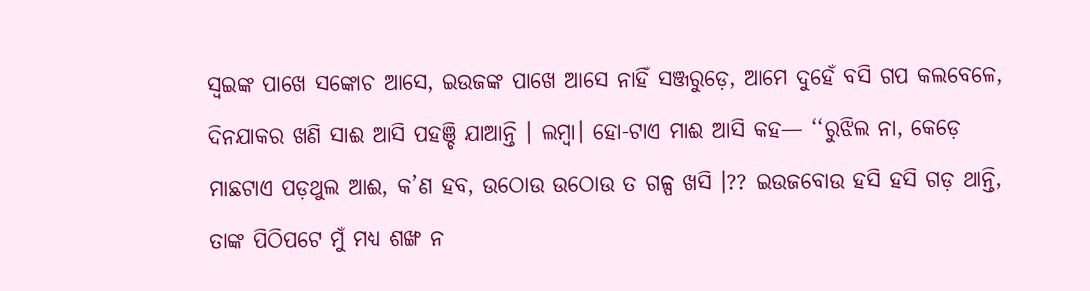ସ୍ଵଇଙ୍କ ପାଖେ ସଙ୍କୋଚ ଆସେ, ଇଉଜଙ୍କ ପାଖେ ଆସେ ନାହିଁ ସଞ୍ଜରୁଡ଼େ, ଆମେ ଦୁହେଁ ବସି ଗପ କଲବେଳେ, ଦିନଯାକର ଖଣି ସାଈ ଆସି ପହଞ୍ଚି ଯାଆନ୍ତି । ଲମ୍ବା। ହୋ-ଟାଏ ମାଈ ଆସି କହ— ‘‘ରୁଝିଲ ନା, କେଡ଼େ ମାଛଟାଏ ପଡ଼ଥୁଲ ଆଈ, କ’ଣ ହବ, ଉଠୋଉ ଉଠୋଉ ତ ଗଳ୍ପ ଖସି ।?? ଇଉଜବୋଉ ହସି ହସି ଗଡ଼ ଥାନ୍ତି, ତାଙ୍କ ପିଠିପଟେ ମୁଁ ମଧ୍ୟ ଶଙ୍ଖ ନ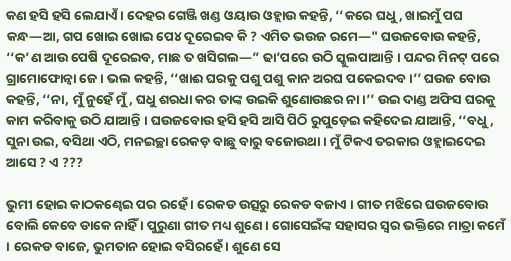କଣ ହସି ହସି ଲେଯାଏଁ । ଦେହର ଗେଞ୍ଜି ଖଣ୍ଡ ଓୟାଉ ଓହ୍ଲାଉ କହନ୍ତି, ‘‘କରେ ଘଧୁ, ଖାଇମୁଁ ପଘ କନ୍ଧ—ଆ, ଗପ ଖୋଇ ଖୋଇ ପେ୪ ଦୂରେଇବ କି ? ଏମିତ ଭଉଜ ରମେ—" ଘଉଜବୋଉ କହନ୍ତି, ‘‘କ’ଣ ଆଉ ପେଷି ଦୂରେଇବ, ମାଛ ତ ଖସିଗଲ—” ଢା’ପରେ ଉଠି ସ୍କୁଲପାଆନ୍ତି । ପନ୍ଦର ମିନଟ୍ ପରେ ଗ୍ରାମୋଫୋନ୍ବା ଜେ । ଭଲ କହନ୍ତି, ‘‘ଖାଈ ଘରକୁ ପଶୁ ପଶୁ କାନ ଅରଘ ପକେଇଦବ ।’’ ଘଉଜ ବୋଉ କହନ୍ତି, ‘‘ନା, ମୁଁ ନୁହେଁ ମୁଁ, ଘଧୁ ଶରଧା କର ତାଙ୍କ ଉଇକି ଶୁଣୋଉଛର ନା ।’’ ଉଇ ଦାଣ୍ଡ ଅଫିସ ଘରକୁ କାମ କରିବାକୁ ଉଠି ଯାଆନ୍ତି । ଘଉଜବୋଉ ହସି ହସି ଆସି ପିଠି ରୁପୁଡ଼େଇ କହିଦେଇ ଯାଆନ୍ତି, ‘‘ବଧୁ, ସୁନା ଉଇ, ବସିଥା ଏଠି, ମନଇଚ୍ଛା ରେକଡ଼ ବାଛୁ ବାରୁ ବଜୋଉଥା । ମୁଁ ଟିକଏ ତରକାର ଓହ୍ଲାଇଦେଇ ଆସେ ? ଏ ???

ଭୁମୀ ହୋଇ କାଠକଣ୍ଢେଇ ପର ରହେଁ । ରେକଡ ଉତ୍ସରୁ ରେକଡ ବଜାଏ । ଗୀତ ମଝିରେ ଘଉଜବୋଉ ବୋଲି କେବେ ଡାକେ ନାହିଁ । ପୁରୁଣା ଗୀତ ମଧ୍ୟ ଶୁଣେ । ଗୋସେଇଁଙ୍କ ସହାସର ସ୍ବର ଭକ୍ତିରେ ମାତ୍ରା କମେଁ । ରେକଡ ବାଜେ, ଭୁମତାନ ହୋଇ ବସିରହେଁ । ଶୁଣେ ସେ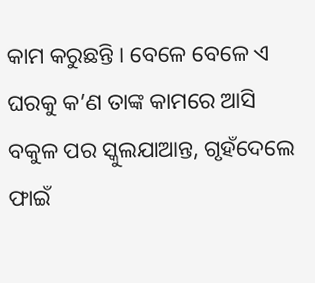କାମ କରୁଛନ୍ତି । ବେଳେ ବେଳେ ଏ ଘରକୁ କ’ଣ ତାଙ୍କ କାମରେ ଆସି ବକୁଳ ପର ସ୍କୁଲଯାଆନ୍ତ, ଗୃହଁଦେଲେ ଫାଇଁ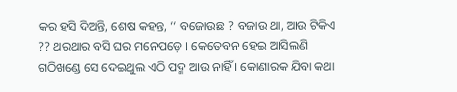କର ହସି ଦିଅନ୍ତି, ଶେଷ କହନ୍ତ, ‘‘ ବଜୋଉଛ ? ବଜାଉ ଥା, ଆଉ ଟିକିଏ ?? ଥରଥାର ବସି ଘର ମନେପଡ଼େ । କେତେବନ ହେଇ ଆସିଲଣି ଗଠିଖଣ୍ଡେ ସେ ଦେଇଥୁଲ ଏଠି ପଦ୍ମ ଆଉ ନାହିଁ । କୋଣାରକ ଯିବା କଥା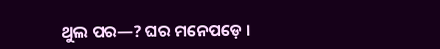ଥୁଲ ପର—? ଘର ମନେପଡ଼େ ।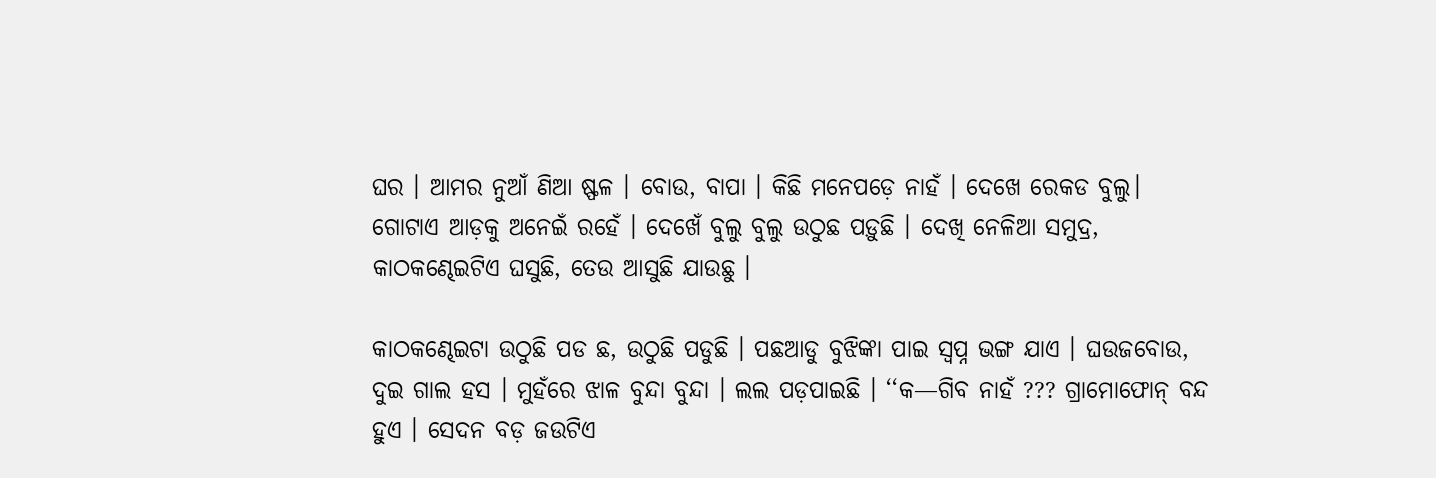ଘର । ଆମର ନୁଆଁ ଣିଆ ଷ୍ଫଳ । ବୋଉ, ବାପା । କିଛି ମନେପଡ଼େ ନାହଁ । ଦେଖେ ରେକଡ ବୁଲୁ। ଗୋଟାଏ ଆଡ଼କୁ ଅନେଇଁ ରହେଁ । ଦେଖେଁ ବୁଲୁ ବୁଲୁ ଉଠୁଛ ପଡ଼ୁଛି । ଦେଖି ନେଳିଆ ସମୁଦ୍ର, କାଠକଣ୍ଢେଇଟିଏ ଘସୁଛି, ତେଉ ଆସୁଛି ଯାଉଛୁ ।

କାଠକଣ୍ଢେଇଟା ଉଠୁଛି ପଡ ଛ, ଉଠୁଛି ପଡୁଛି । ପଛଆଡୁ ବୁଝିଙ୍କା ପାଇ ସ୍ଵପ୍ନ ଭଙ୍ଗ ଯାଏ । ଘଉଜବୋଉ, ଦୁଇ ଗାଲ ହସ । ମୁହଁରେ ଝାଳ ବୁନ୍ଦା ବୁନ୍ଦା । ଲଲ ପଡ଼ପାଇଛି । ‘‘କ—ଗିବ ନାହଁ ??? ଗ୍ରାମୋଫୋନ୍ ବନ୍ଦ ହୁଏ । ସେଦନ ବଡ଼ ଜଉଟିଏ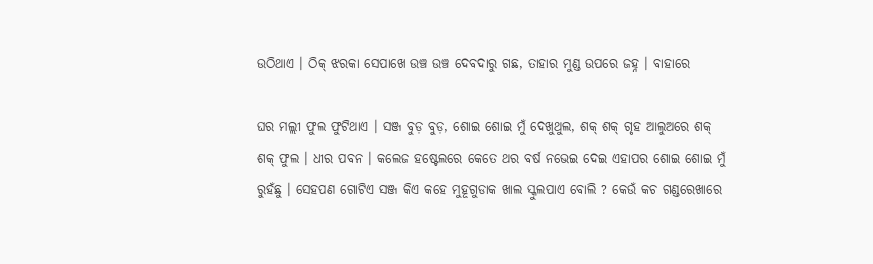ଉଠିଥାଏ । ଠିକ୍ ଝରକା ସେପାଖେ ଉଞ୍ଚ ଉଞ୍ଚ ଦେବଦାରୁ ଗଛ, ତାହାର ମୁଣ୍ଡ ଉପରେ ଜହ୍ନ । ବାହାରେ

ଘର ମଲ୍ଲୀ ଫୁଲ ଫୁଟିଥାଏ । ସଞ୍ଜ ବୁଡ଼ ବୁଡ଼, ଶୋଇ ଶୋଇ ମୁଁ ଦେଖୁଥୁଲ, ଶକ୍ ଶକ୍ ଗୃହ ଆଲୁଅରେ ଶକ୍ ଶକ୍ ଫୁଲ । ଧୀର ପବନ । କଲେଜ ହଷ୍ଟେଲରେ କେତେ ଥର ବର୍ଷ ନଭେଇ ଦେଇ ଏହାପର ଶୋଇ ଶୋଇ ମୁଁ ରୁହଁଛୁ । ସେହପଣ ଗୋଟିଏ ସଞ୍ଜ କିଏ କହେ ମୁହୂଗୁଡାକ ଖାଲ ସ୍କୁଲପାଏ ବୋଲି ? କେଉଁ କଚ ଗଣ୍ଡରେଖାରେ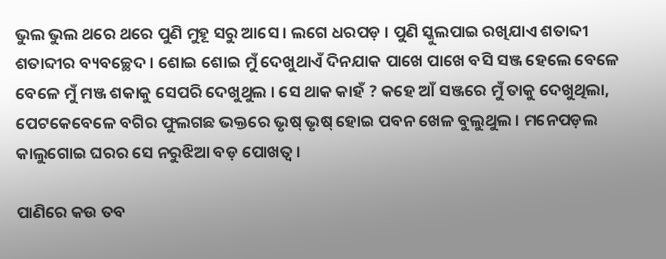ଭୁଲ ଭୁଲ ଥରେ ଥରେ ପୁଣି ମୁହୂ ସରୁ ଆସେ । ଲଗେ ଧରପଡ଼ । ପୁଣି ସ୍କୁଲପାଇ ରଖିଯାଏ ଶତାବ୍ଦୀ ଶତାବ୍ଦୀର ବ୍ୟବଚ୍ଛେଦ । ଶୋଇ ଶୋଇ ମୁଁ ଦେଖୁଥାଏଁ ଦିନଯାକ ପାଖେ ପାଖେ ବସି ସଞ୍ଜ ହେଲେ ବେଳେ ବେଳେ ମୁଁ ମଞ୍ଜ ଶକାକୁ ସେପରି ଦେଖୁଥୁଲ । ସେ ଥାକ କାହଁ ? କହେ ଆଁ ସଞ୍ଜରେ ମୁଁ ତାକୁ ଦେଖୁଥିଲା, ପେଟକେବେଳେ ବଗିର ଫୁଲଗଛ ଭକ୍ତରେ ଭୃଷ୍ ଭୃଷ୍ ହୋଇ ପବନ ଖେଳ ବୁଲୁଥୁଲ । ମନେପଡ଼ଲ କାଲୁଗୋଇ ଘରର ସେ ନରୁଝିଆ ବଡ଼ ପୋଖତ୍ଵ ।

ପାଣିରେ କଉ ତବ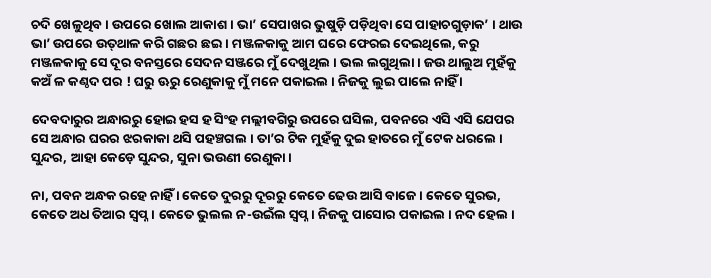ଚଦି ଖେଳୁଥିବ । ଉପରେ ଖୋଲ ଆକାଶ । ଭା’ ସେପାଖର ଭୁଷୁଡ଼ି ପଡ଼ିଥିବା ସେ ପାହାଚଗୁଡ଼ାକ’ । ଥାଉ ଭା’ ଉପରେ ଉତ୍‌ଥାଳ କରି ଗଛର ଛଇ । ମଞ୍ଜଳକାକୁ ଆମ ଘରେ ଫେରଇ ଦେଇଥିଲେ, କରୁ ମଞ୍ଜଳକାକୁ ସେ ଦୂର ବନସ୍ତରେ ସେଦନ ସଞ୍ଜରେ ମୁଁ ଦେଖୁଥିଲ । ଭଲ ଲଗୁଥିଲା । ଜଉ ଥାଲୁଅ ମୁହଁକୁ କଅଁ ଳ କଣ୍ଠଦ ପର ! ଘରୁ ଊରୁ ରେଣୁକାକୁ ମୁଁ ମନେ ପକାଇଲ । ନିଜକୁ ଲୁଇ ପାଲେ ନାହିଁ ।

ଦେବଦାରୁର ଅନ୍ଧାରରୁ ହୋଇ ହସ ହ ସିଂହ ମଲ୍ଲୀବଗିରୁ ଉପରେ ଘସିଲ, ପବନରେ ଏସି ଏସି ଯେପର ସେ ଅନ୍ଧାର ଘରର ଝରକାକା ଥସି ପହଞ୍ଚଗଲ । ତା’ର ଟିକ ମୁହଁକୁ ଦୁଇ ହାତରେ ମୁଁ ଟେକ ଧରଲେ । ସୁନ୍ଦର, ଆହା କେଡ଼େ ସୁନ୍ଦର, ସୁନା ଭଉଣୀ ରେଣୁକା ।

ନା, ପବନ ଅନ୍ଧକ ରହେ ନାହିଁ । କେତେ ଦୁରରୁ ଦୂରରୁ କେତେ ଢେଉ ଆସି ବାଜେ । କେତେ ସୁରଭ, କେତେ ଅଧ ତିଆର ସ୍ଵପ୍ନ । କେତେ ଭୁଲଲ ନ-ଉଇଁଲ ସ୍ଵପ୍ନ । ନିଜକୁ ପାସୋର ପକାଇଲ । ନଦ ହେଲ ।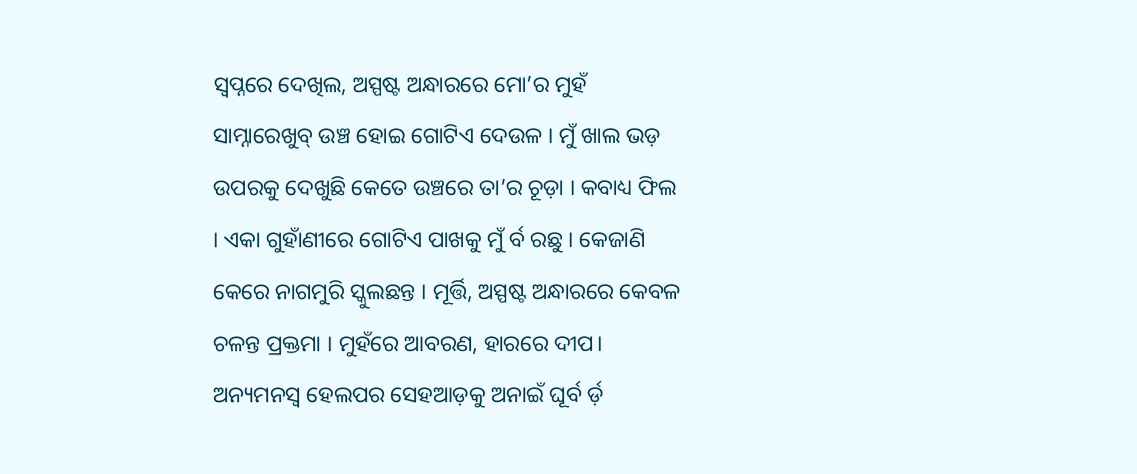ସ୍ଵପ୍ନରେ ଦେଖିଲ, ଅସ୍ପଷ୍ଟ ଅନ୍ଧାରରେ ମୋ’ର ମୁହଁ ସାମ୍ନାରେଖୁବ୍ ଉଞ୍ଚ ହୋଇ ଗୋଟିଏ ଦେଉଳ । ମୁଁ ଖାଲ ଭଡ଼ ଉପରକୁ ଦେଖୁଛି କେତେ ଉଞ୍ଚରେ ତା’ର ଚୂଡ଼ା । କବାଧ୍ୟ ଫିଲ । ଏକା ଗୁହାଁଣୀରେ ଗୋଟିଏ ପାଖକୁ ମୁଁ ର୍ବ ରଛୁ । କେଜାଣି କେରେ ନାଗମୁରି ସ୍କୁଲଛନ୍ତ । ମୂର୍ତ୍ତି, ଅସ୍ପଷ୍ଟ ଅନ୍ଧାରରେ କେବଳ ଚଳନ୍ତ ପ୍ରକ୍ତମା । ମୁହଁରେ ଆବରଣ, ହାରରେ ଦୀପ। ଅନ୍ୟମନସ୍ଵ ହେଲପର ସେହଆଡ଼କୁ ଅନାଇଁ ଘୂର୍ବ ର୍ଡ଼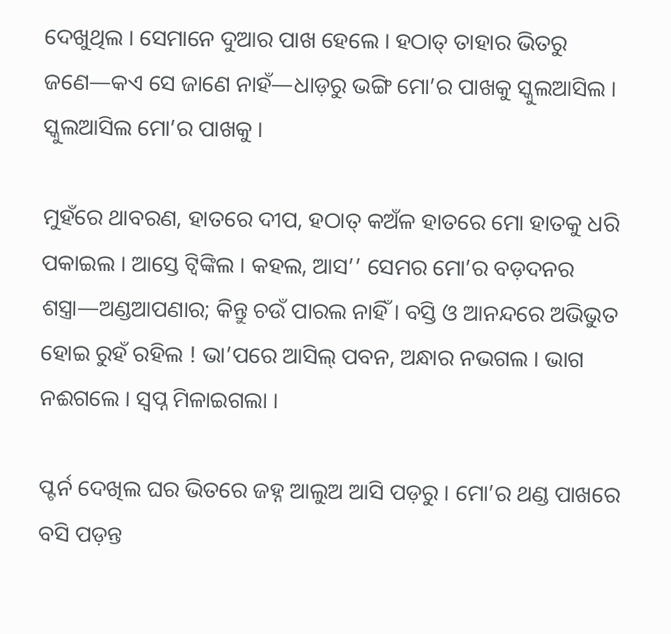ଦେଖୁଥିଲ । ସେମାନେ ଦୁଆର ପାଖ ହେଲେ । ହଠାତ୍ ତାହାର ଭିତରୁ ଜଣେ—କଏ ସେ ଜାଣେ ନାହଁ—ଧାଡ଼ରୁ ଭଙ୍ଗି ମୋ’ର ପାଖକୁ ସ୍କୁଲଆସିଲ । ସ୍କୁଲଆସିଲ ମୋ’ର ପାଖକୁ ।

ମୁହଁରେ ଥାବରଣ, ହାତରେ ଦୀପ, ହଠାତ୍ କଅଁଳ ହାତରେ ମୋ ହାତକୁ ଧରି ପକାଇଲ । ଆସ୍ତେ ଟ୍ଵିଙ୍କିଲ । କହଲ, ଆସ’’ ସେମର ମୋ’ର ବଡ଼ଦନର ଶସ୍ତ୍ରା—ଅଣ୍ଡଆପଣାର; କିନ୍ତୁ ଚଉଁ ପାରଲ ନାହିଁ । ବସ୍ତି ଓ ଆନନ୍ଦରେ ଅଭିଭୁତ ହୋଇ ରୁହଁ ରହିଲ ! ଭା’ପରେ ଆସିଲ୍ ପବନ, ଅନ୍ଧାର ନଭଗଲ । ଭାଗ ନଈଗଲେ । ସ୍ଵପ୍ନ ମିଳାଇଗଲା ।

ପ୍ଟର୍ନ ଦେଖିଲ ଘର ଭିତରେ ଜହ୍ନ ଆଲୁଅ ଆସି ପଡ଼ରୁ । ମୋ’ର ଥଣ୍ଡ ପାଖରେ ବସି ପଡ଼ନ୍ତ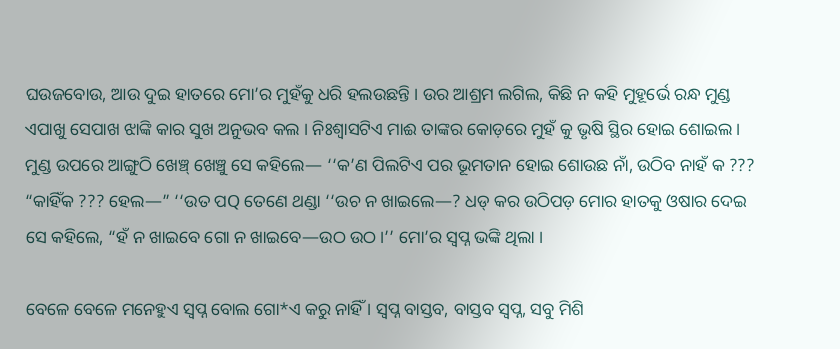ଘଉଜବୋଉ, ଆଉ ଦୁଇ ହାତରେ ମୋ’ର ମୁହଁକୁ ଧରି ହଲଉଛନ୍ତି । ଉର ଆଶ୍ରମ ଲଗିଲ, କିଛି ନ କହି ମୁହୂର୍ଭେ ରନ୍ଧ ମୁଣ୍ଡ ଏପାଖୁ ସେପାଖ ଝାଙ୍କି କାର ସୁଖ ଅନୁଭବ କଲ । ନିଃଶ୍ବାସଟିଏ ମାଈ ତାଙ୍କର କୋଡ଼ରେ ମୁହଁ କୁ ଭୃଷି ସ୍ଥିର ହୋଇ ଶୋଇଲ । ମୁଣ୍ଡ ଉପରେ ଆଙ୍ଗୁଠି ଖେଞ୍ଚ୍ ଖେଞ୍ଚୁ ସେ କହିଲେ— ‘‘କ’ଣ ପିଲଟିଏ ପର ଭୂମତାନ ହୋଇ ଶୋଉଛ ନାଁ, ଉଠିବ ନାହଁ କ ??? “କାହିଁକ ??? ହେଲ—” ‘‘ଉତ ପQ ତେଣେ ଥଣ୍ଡା ‘‘ଉଚ ନ ଖାଇଲେ—? ଧଡ୍ କର ଉଠିପଡ଼ ମୋର ହାତକୁ ଓଷାର ଦେଇ ସେ କହିଲେ, “ହଁ ନ ଖାଇବେ ଗୋ ନ ଖାଇବେ—ଉଠ ଉଠ ।’’ ମୋ’ର ସ୍ବପ୍ନ ଭଙ୍କି ଥିଲା ।

ବେଳେ ବେଳେ ମନେହୁଏ ସ୍ଵପ୍ନ ବୋଲ ଗୋ*ଏ କରୁ ନାହିଁ । ସ୍ଵପ୍ନ ବାସ୍ତବ, ବାସ୍ତବ ସ୍ଵପ୍ନ, ସବୁ ମିଶି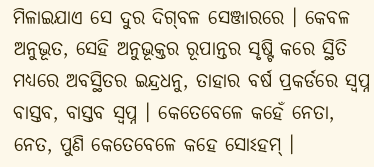ମିଳାଇଯାଏ ସେ ଦୁର ଦିଗ୍‌ବଳ ସେଞ୍ଜାରରେ । କେବଳ ଅନୁଭୂତ, ସେହି ଅନୁଭୂକ୍ତର ରୂପାନ୍ତର ସୃଷ୍ଟି କରେ ସ୍ଥିତି ମଧ୍ୟରେ ଅବସ୍ଥିତର ଇନ୍ଦ୍ରଧନୁ, ତାହାର ବର୍ଷ ପ୍ରକର୍ଡରେ ସ୍ଵପ୍ନ ବାସ୍ତବ, ବାସ୍ତବ ସ୍ଵପ୍ନ । କେତେବେଳେ କହେଁ ନେତା, ନେତ, ପୁଣି କେତେବେଳେ କହେ ସୋଽହମ୍ ।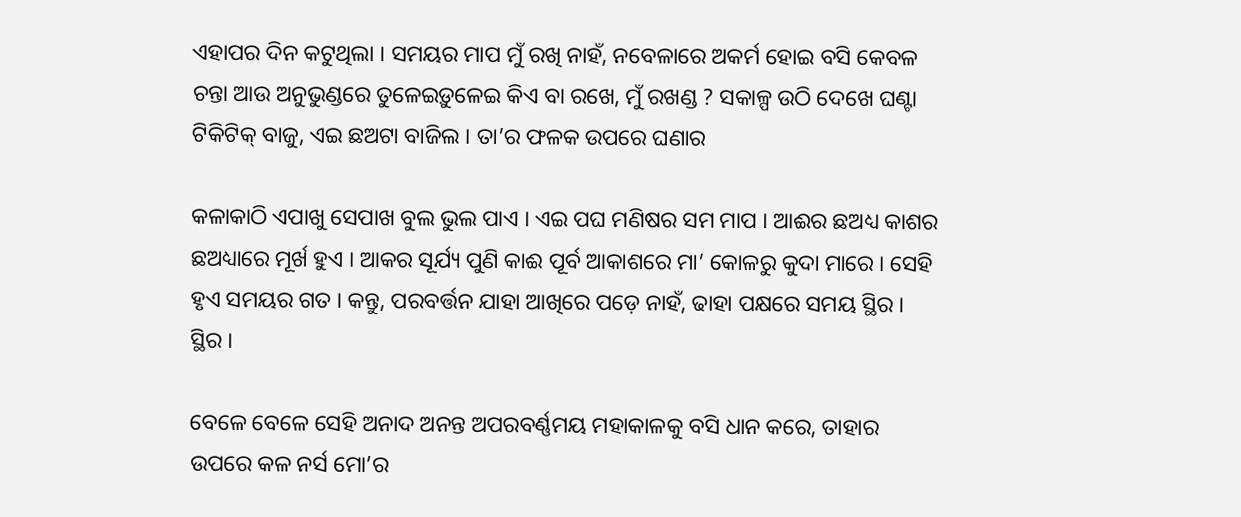ଏହାପର ଦିନ କଟୁଥିଲା । ସମୟର ମାପ ମୁଁ ରଖି ନାହଁ, ନବେଳାରେ ଅକର୍ମ ହୋଇ ବସି କେବଳ ଚନ୍ତା ଆଉ ଅନୁଭୁଣ୍ଡରେ ତୁଳେଇଡ଼ୁଳେଇ କିଏ ବା ରଖେ, ମୁଁ ରଖଣ୍ଡ ? ସକାଳ୍ପ ଉଠି ଦେଖେ ଘଣ୍ଟା ଟିକିଟିକ୍ ବାଜୁ, ଏଇ ଛଅଟା ବାଜିଲ । ତା’ର ଫଳକ ଉପରେ ଘଣାର

କଳାକାଠି ଏପାଖୁ ସେପାଖ ବୁଲ ଭୁଲ ପାଏ । ଏଇ ପଘ ମଣିଷର ସମ ମାପ । ଆଈର ଛଅଧ୍ୟ କାଶର ଛଅଧ୍ୟାରେ ମୂର୍ଖ ହୁଏ । ଆକର ସୂର୍ଯ୍ୟ ପୁଣି କାଈ ପୂର୍ବ ଆକାଶରେ ମା’ କୋଳରୁ କୁଦା ମାରେ । ସେହି ହୃଏ ସମୟର ଗତ । କନ୍ତୁ, ପରବର୍ତ୍ତନ ଯାହା ଆଖିରେ ପଡ଼େ ନାହଁ, ଢାହା ପକ୍ଷରେ ସମୟ ସ୍ଥିର । ସ୍ଥିର ।

ବେଳେ ବେଳେ ସେହି ଅନାଦ ଅନନ୍ତ ଅପରବର୍ଣ୍ଣମୟ ମହାକାଳକୁ ବସି ଧାନ କରେ, ତାହାର ଉପରେ କଳ ନର୍ସ ମୋ’ର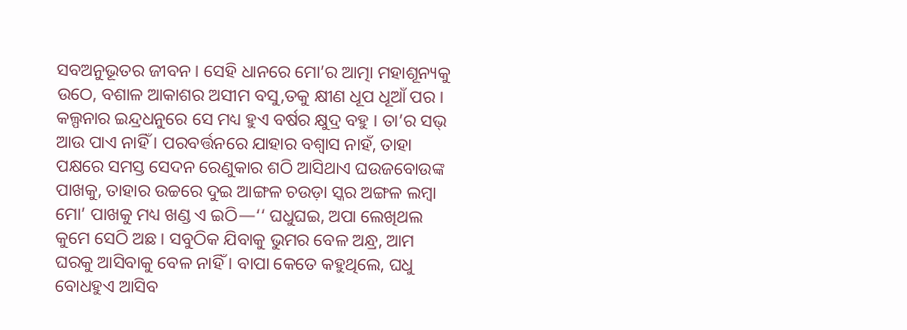ସବଅନୁଭୂତର ଜୀବନ । ସେହି ଧାନରେ ମୋ’ର ଆତ୍ମା ମହାଶୂନ୍ୟକୁ ଉଠେ, ବଶାଳ ଆକାଶର ଅସୀମ ବସୁ,ତକୁ କ୍ଷୀଣ ଧୂପ ଧୂଆଁ ପର । କଲ୍ପନାର ଇନ୍ଦ୍ରଧନୁରେ ସେ ମଧ୍ୟ ହୁଏ ବର୍ଷର କ୍ଷୁଦ୍ର ବହୁ । ତା’ର ସଭ୍ ଆଉ ପାଏ ନାହିଁ । ପରବର୍ତ୍ତନରେ ଯାହାର ବଶ୍ବାସ ନାହଁ, ତାହା ପକ୍ଷରେ ସମସ୍ତ ସେଦନ ରେଣୁକାର ଶଠି ଆସିଥାଏ ଘଉଜବୋଉଙ୍କ ପାଖକୁ, ତାହାର ଉଚ୍ଚରେ ଦୁଇ ଆଙ୍ଗଳ ଚଉଡ଼ା ସ୍କର ଅଙ୍ଗଳ ଲମ୍ବା ମୋ’ ପାଖକୁ ମଧ୍ୟ ଖଣ୍ଡ ଏ ଇଠି—‘‘ ଘଧୁଘଇ, ଅପା ଲେଖିଥଲ କୁମେ ସେଠି ଅଛ । ସବୁଠିକ ଯିବାକୁ ଭୁମର ବେଳ ଅନ୍ଧ୍ର, ଆମ ଘରକୁ ଆସିବାକୁ ବେଳ ନାହିଁ । ବାପା କେତେ କହୁଥିଲେ, ଘଧୁ ବୋଧହୁଏ ଆସିବ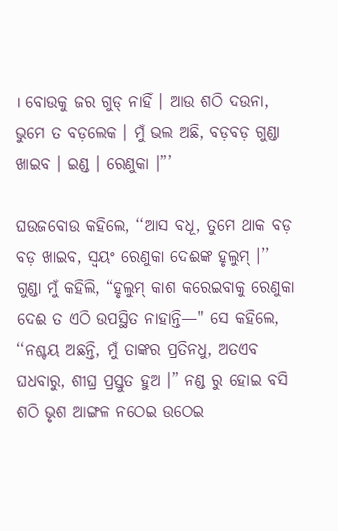। ବୋଉକୁ ଜର ଗୁଡ୍ ନାହିଁ । ଆଉ ଶଠି ଦଉନା, ଭୁମେ ତ ବଡ଼ଲେକ । ମୁଁ ଭଲ ଅଛି, ବଡ଼ବଡ଼ ଗୁଣ୍ଡା ଖାଇବ । ଇଣ୍ଡ । ରେଣୁକା ।”’

ଘଉଜବୋଉ କହିଲେ, ‘‘ଆସ ବଧୂ, ତୁମେ ଥାକ ବଡ଼ ବଡ଼ ଖାଇବ, ସ୍ଵୟଂ ରେଣୁକା ଦେଈଙ୍କ ହୃଲୁମ୍ ।’’ ଗୁଣ୍ଡା ମୁଁ କହିଲି, “ହୃଲୁମ୍ କାଶ କରେଇବାକୁ ରେଣୁକା ଦେଈ ତ ଏଠି ଉପସ୍ଥିତ ନାହାନ୍ତି—" ସେ କହିଲେ, ‘‘ନଶ୍ଚୟ ଅଛନ୍ତି, ମୁଁ ତାଙ୍କର ପ୍ରତିନଧୁ, ଅତଏବ ଘଧବାରୁ, ଶୀଘ୍ର ପ୍ରସ୍ତୁତ ହୁଅ ।” ନଣ୍ଡ ରୁ ହୋଇ ବସି ଶଠି ଭୃଶ ଆଙ୍ଗଳ ନଠେଇ ଉଠେଇ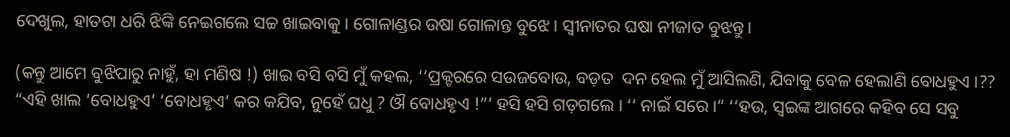ଦେଖୁଲ, ହାତଟା ଧରି ଝିଙ୍କି ନେଇଗଲେ ସଚ୍ଚ ଖାଇବାକୁ । ଗୋଳାଣ୍ଡର ଉଷା ଗୋଳାନ୍ତ ବୁଝେ । ସ୍ଵୀନାତର ଘଷା ନୀଜାତ ବୁଝନ୍ତୁ ।

(କନ୍ତୁ ଆମେ ବୁଝିପାରୁ ନାହୁଁ, ହା ମଣିଷ !) ଖାଇ ବସି ବସି ମୁଁ କହଲ, ‘‘ପ୍ରକ୍ଟରରେ ସଉଜବୋଉ, ବଡ଼ତ  ଦନ ହେଲ ମୁଁ ଆସିଲଣି, ଯିବାକୁ ବେଳ ହେଲାଣି ବୋଧହୁଏ ।?? “ଏହି ଖାଲ ‘ବୋଧହୁଏ’ ‘ବୋଧହୃଏ’ କର କଯିବ, ନୁହେଁ ଘଧୁ ? ଔ ବୋଧହୃଏ !”’ ହସି ହସି ଗଡ଼ଗଲେ । ‘‘ ନାଇଁ ସରେ ।” ‘‘ହଉ, ସ୍ଵଇଙ୍କ ଆଗରେ କହିବ ସେ ସବୁ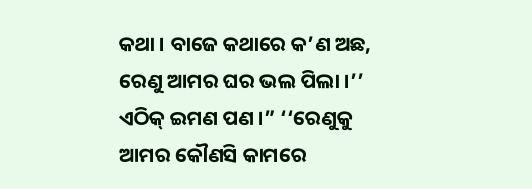କଥା । ବାଜେ କଥାରେ କ’ଣ ଅଛ, ରେଣୁ ଆମର ଘର ଭଲ ପିଲା ।’’ ଏଠିକ୍ ଇମଣ ପଣ ।” ‘‘ରେଣୁକୁ ଆମର କୌଣସି କାମରେ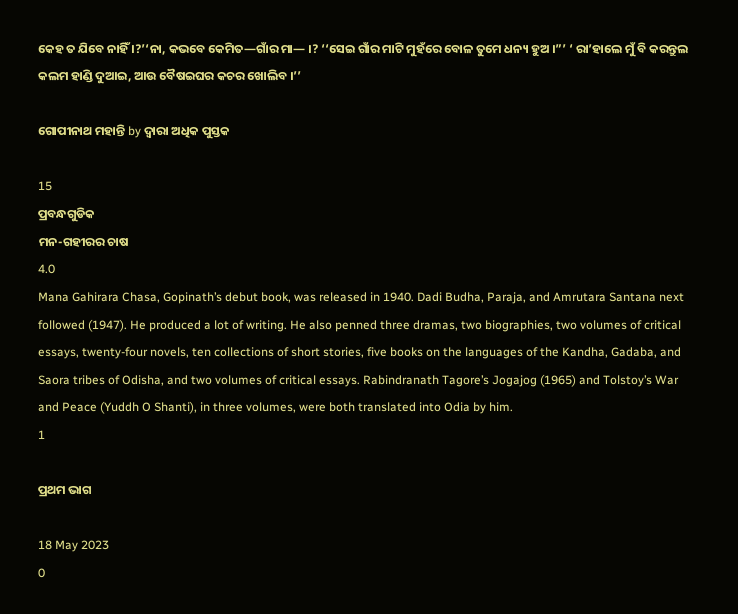କେହ ତ ଯିବେ ନାହିଁ ।?’‘ନା, କଭବେ କେମିତ—ଗାଁର ମା— ।? ‘‘ସେଇ ଗାଁର ମାଟି ମୁହଁରେ ବୋଳ ତୁମେ ଧନ୍ୟ ହୁଅ ।”’ ‘ ରା’ହାଲେ ମୁଁ ବି କରନ୍ତୁଲ କଲମ ହାଣ୍ଡି ଦୁଆଇ, ଆଉ ବୈଷଇଘର କଚର ଖୋଲିବ ।’’

ଗୋପୀନାଥ ମହାନ୍ତି by ଦ୍ୱାରା ଅଧିକ ପୁସ୍ତକ

15
ପ୍ରବନ୍ଧଗୁଡିକ
ମନ-ଗହୀରର ଚାଷ
4.0
Mana Gahirara Chasa, Gopinath’s debut book, was released in 1940. Dadi Budha, Paraja, and Amrutara Santana next followed (1947). He produced a lot of writing. He also penned three dramas, two biographies, two volumes of critical essays, twenty-four novels, ten collections of short stories, five books on the languages of the Kandha, Gadaba, and Saora tribes of Odisha, and two volumes of critical essays. Rabindranath Tagore’s Jogajog (1965) and Tolstoy’s War and Peace (Yuddh O Shanti), in three volumes, were both translated into Odia by him.
1

ପ୍ରଥମ ଭାଗ

18 May 2023
0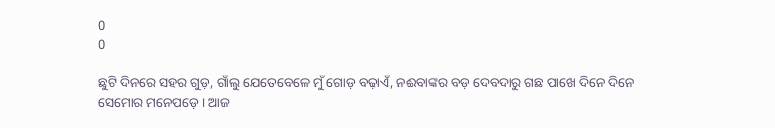0
0

ଛୁଟି ଦିନରେ ସହର ଗୁଡ଼, ଗାଁଲୁ ଯେତେବେଳେ ମୁଁ ଗୋଡ଼ ବଢ଼ାଏଁ, ନଈବାଙ୍କର ବଡ଼ ଦେବଦାରୁ ଗଛ ପାଖେ ଦିନେ ଦିନେ ସେମୋର ମନେପଡ଼େ । ଆଜ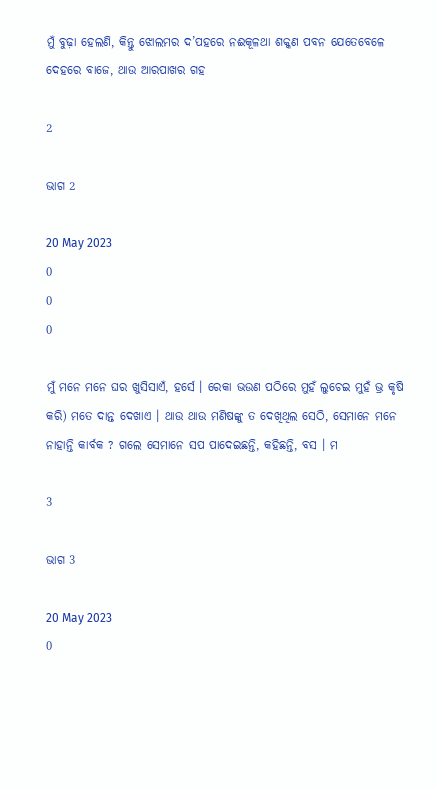ମୁଁ ବୁଢ଼ା ହେଲଣି, କିନ୍ତୁ ଝୋଲମର ଦ’ପହରେ ନଈକୂଳଥା ଶକ୍କଣ ପବନ ଯେତେବେଳେ ଦେହରେ ବାଜେ, ଥାଉ ଆରପାଖର ଗହ

2

ଭାଗ 2

20 May 2023
0
0
0

ମୁଁ ମନେ ମନେ ଘର ଖୁସିସାଏଁ, ହର୍ସେ । ରେକା ଭଉଣ ପଠିରେ ମୁହଁ ଲୁଚେଇ ମୁହଁ ଭ୍ର କୃଷି କରି) ମତେ ଦାନ୍ତ ଦେଖାଏ । ଥାଉ ଥାଉ ମଣିଷଙ୍କୁ ତ ଦେଖିଥିଲ ସେଠି, ସେମାନେ ମନେ ନାହାନ୍ତି କାର୍ବକ ? ଗଲେ ସେମାନେ ସପ ପାଦେଇଛନ୍ତି, କହିଛନ୍ତି, ବସ । ମ

3

ଭାଗ 3

20 May 2023
0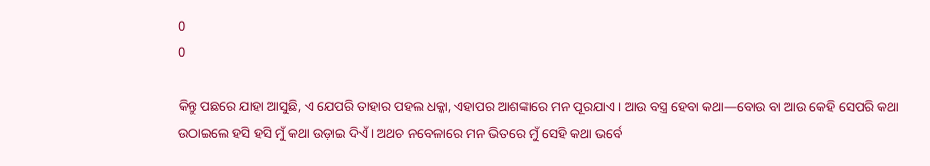0
0

କିନ୍ତୁ ପଛରେ ଯାହା ଆସୁଛି, ଏ ଯେପରି ତାହାର ପହଲ ଧକ୍କା, ଏହାପର ଆଶଙ୍କାରେ ମନ ପୂରଯାଏ । ଆଉ ବସ୍ତ୍ର ହେବା କଥା—ବୋଉ ବା ଆଉ କେହି ସେପରି କଥା ଉଠାଇଲେ ହସି ହସି ମୁଁ କଥା ଉଡ଼ାଇ ଦିଏଁ । ଅଥଚ ନବେଳାରେ ମନ ଭିତରେ ମୁଁ ସେହି କଥା ଭର୍ବେ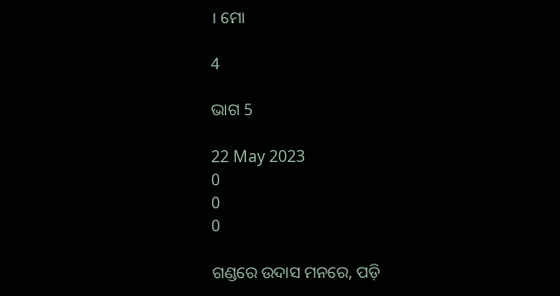। ମୋ

4

ଭାଗ 5

22 May 2023
0
0
0

ଗଣ୍ଡରେ ଉଦାସ ମନରେ, ପଡ଼ି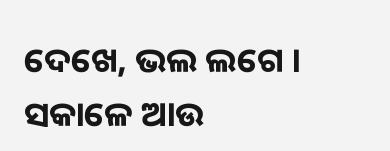ଦେଖେ, ଭଲ ଲଗେ । ସକାଳେ ଆଉ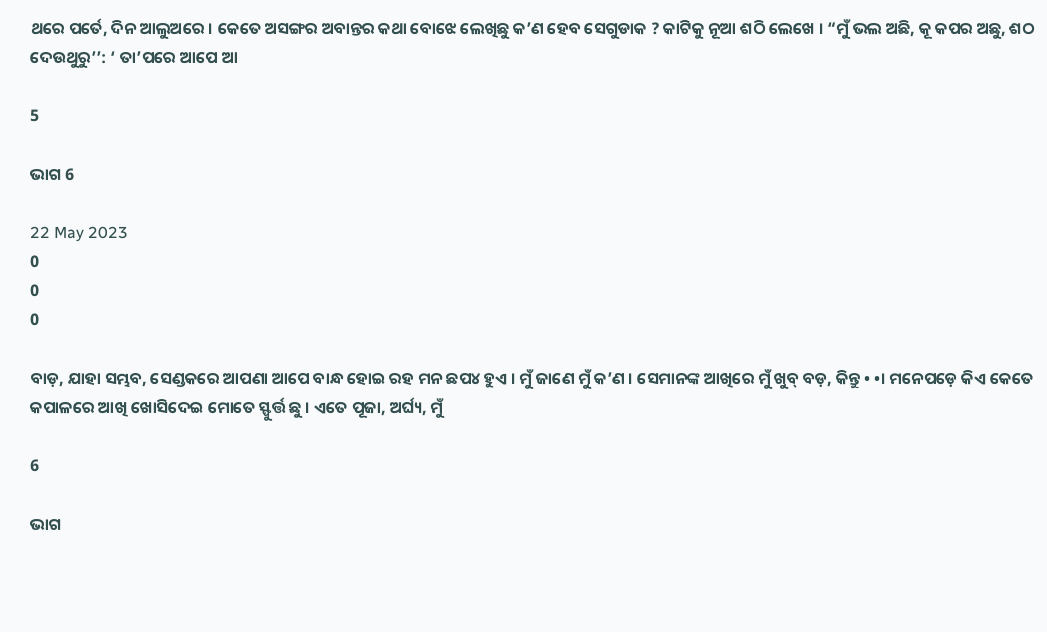ଥରେ ପର୍ତେ, ଦିନ ଆଲୁଅରେ । କେତେ ଅସଙ୍ଗର ଅବାନ୍ତର କଥା ବୋଝେ ଲେଖିଛୁ କ’ଣ ହେବ ସେଗୁଡାକ ? କାଟିକୁ ନୂଆ ଶଠି ଲେଖେ । “ମୁଁ ଭଲ ଅଛି, କୂ କପର ଅଛୁ, ଶଠ ଦେଉଥୁରୁ’’: ‘ ତା’ପରେ ଆପେ ଆ

5

ଭାଗ 6

22 May 2023
0
0
0

ବାଡ଼, ଯାହା ସମ୍ଭବ, ସେଣ୍ଡକରେ ଆପଣା ଆପେ ବାନ୍ଧ ହୋଇ ରହ ମନ ଛପ୪ ହୁଏ । ମୁଁ ଜାଣେ ମୁଁ କ’ଣ । ସେମାନଙ୍କ ଆଖିରେ ମୁଁ ଖୁବ୍ ବଡ଼, କିନ୍ତୁ • •। ମନେପଡ଼େ କିଏ କେତେ କପାଳରେ ଆଖି ଖୋସିଦେଇ ମୋତେ ସ୍ଫୁର୍ତ୍ତ ଛୁ । ଏତେ ପୂଜା, ଅର୍ଘ୍ୟ, ମୁଁ

6

ଭାଗ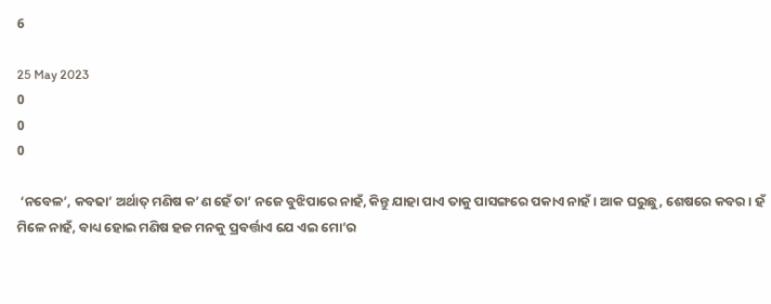6

25 May 2023
0
0
0

 ‘ନବେଳ’, କବଢା’ ଅର୍ଥାତ୍ ମଣିଷ କ’ଣ ହେଁ ତା’ ନଜେ ବୁଝିପାରେ ନାହଁ, କିନ୍ତୁ ଯାହା ପାଏ ତାକୁ ପାସଙ୍ଗରେ ପକାଏ ନାହଁ । ଆକ ଘରୁଛୁ, ଶେଷରେ କବର। ହଁ ମିଳେ ନାହଁ, ବାଧ୍ୟ ହୋଇ ମଣିଷ ହଜ ମନକୁ ପ୍ରବର୍ତ୍ତାଏ ଯେ ଏଇ ମୋ’ର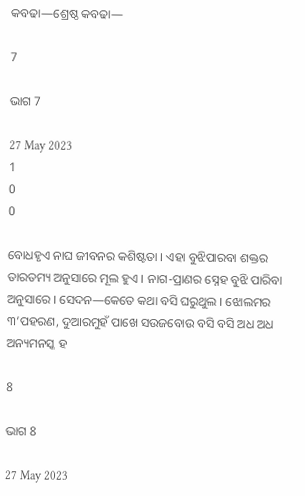କବଢା—ଶ୍ରେଷ୍ଠ କବଢା—

7

ଭାଗ 7

27 May 2023
1
0
0

ବୋଧହୃଏ ନାଘ ଜୀବନର କଶିଷ୍ଟତା । ଏହା ବୁଝିପାରବା ଶକ୍ତର ତାରତମ୍ୟ ଅନୁସାରେ ମୂଲ ହୁଏ । ନାଗ-ପ୍ରାଣର ସ୍ନେହ ବୁଝି ପାରିବା ଅନୁସାରେ । ସେଦନ—କେତେ କଥା ବସି ଘରୁଥୁଲ । ଝୋଲମର ୩’ପହରଣ, ଦୁଆରମୁହଁ ପାଖେ ସଉଜବୋଉ ବସି ବସି ଅଧ ଅଧ ଅନ୍ୟମନସ୍କ ହ

8

ଭାଗ 8

27 May 2023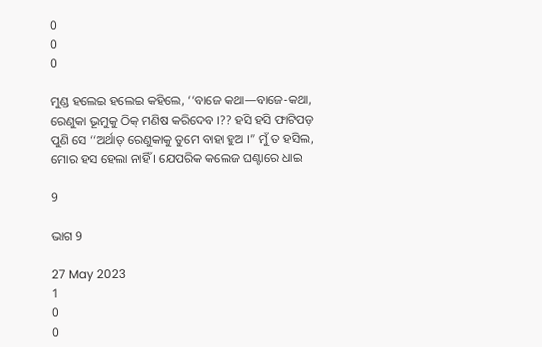0
0
0

ମୁଣ୍ଡ ହଲେଇ ହଲେଇ କହିଲେ, ‘‘ବାଜେ କଥା—ବାଜେ-କଥା, ରେଣୁକା ଭୂମୁକୁ ଠିକ୍ ମଣିଷ କରିଦେବ ।?? ହସି ହସି ଫାଟିପଡ଼ ପୁଣି ସେ ‘‘ଅର୍ଥାତ୍ ରେଣୁକାକୁ ତୁମେ ବାହା ହୁଅ ।” ମୁଁ ତ ହସିଲ, ମୋର ହସ ହେଲା ନାହିଁ । ଯେପରିକ କଲେଜ ଘଣ୍ଟାରେ ଧାଇ

9

ଭାଗ 9

27 May 2023
1
0
0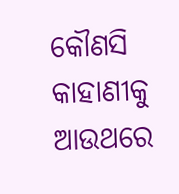କୌଣସି କାହାଣୀକୁ ଆଉଥରେ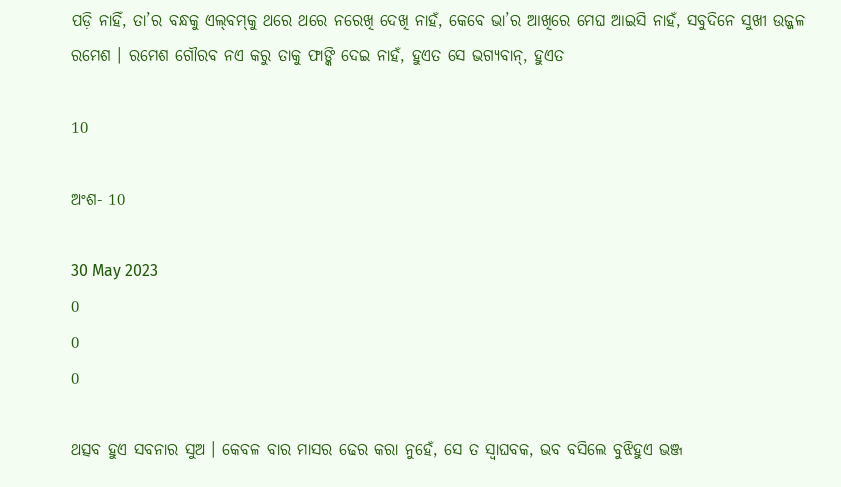ପଡ଼ି ନାହିଁ, ତା’ର ବନ୍ଧକୁ ଏଲ୍‌ବମ୍‌କୁ ଥରେ ଥରେ ନରେଖି ଦେଖି ନାହଁ, କେବେ ଭା’ର ଆଖିରେ ମେଘ ଆଇସି ନାହଁ, ସବୁଦିନେ ସୁଖୀ ଉଜ୍ଜଳ ରମେଶ । ରମେଶ ଗୌରବ ନଏ କରୁ ତାକୁ ଫାଙ୍କି ଦେଇ ନାହଁ, ହୁଏତ ସେ ଭଗ୍ୟବାନ୍, ହୁଏତ

10

ଅଂଶ- 10

30 May 2023
0
0
0

ଥତ୍ସବ ହୁଏ ସବନାର ସୁଅ । କେବଳ ବାର ମାସର ଢେର କରା ନୁହେଁ, ସେ ତ ସ୍ଵାଘବକ, ଭବ ବସିଲେ ବୁଝିହୁଏ ଭଞ୍ଜ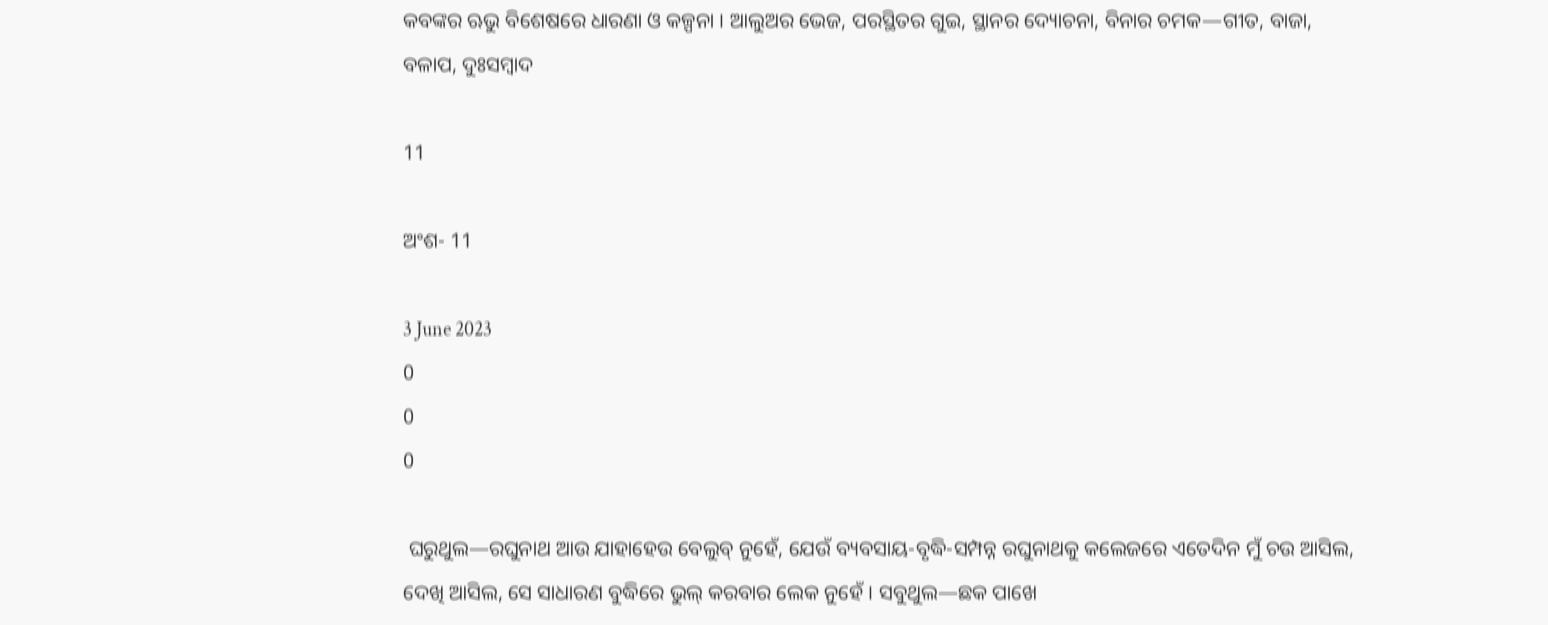କବଙ୍କର ଋଭୁ ବିଶେଷରେ ଧାରଣା ଓ କଳ୍ପନା । ଆଲୁଅର ଭେଜ, ପରସ୍ଥିତର ଗୁଇ, ସ୍ଥାନର ଦ୍ୟୋଚନା, ବିନାର ଚମକ—ଗୀତ, ବାଜା, ବଳାପ, ଦୁଃସମ୍ବାଦ

11

ଅଂଶ- 11

3 June 2023
0
0
0

 ଘରୁଥୁଲ—ରଘୁନାଥ ଆଉ ଯାହାହେଉ ବେଲୁବ୍ ନୁହେଁ, ଯେଉଁ ବ୍ୟବସାୟ-ବୃଦ୍ଧି-ସମ୍ପନ୍ନ ରଘୁନାଥକୁ କଲେଜରେ ଏତେଦିନ ମୁଁ ଚଉ ଆସିଲ, ଦେଖି ଆସିଲ, ସେ ସାଧାରଣ ବୁଦ୍ଧିରେ ଭୁଲ୍ କରବାର ଲେକ ନୁହେଁ । ସବୁଥୁଲ—ଛକ ପାଖେ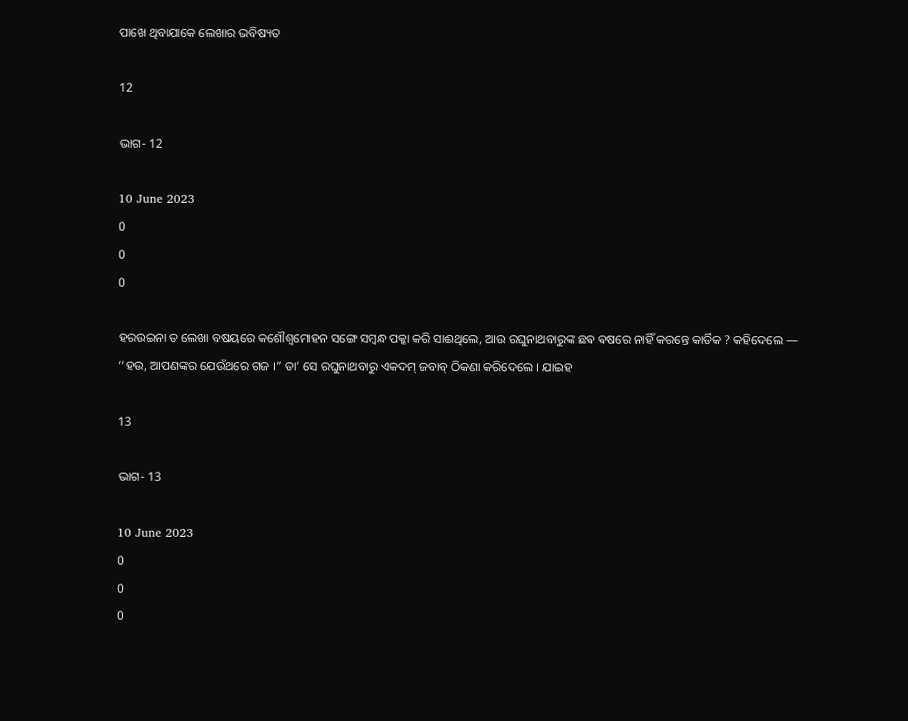ପାଖେ ଥିବାଯାକେ ଲେଖାର ଭବିଷ୍ୟତ

12

ଭାଗ- 12

10 June 2023
0
0
0

ହରଉଇନା ତ ଲେଖା ବଷୟରେ କଶୌଶ୍ୱମୋହନ ସଙ୍ଗେ ସମ୍ବନ୍ଧ ପକ୍କା କରି ସାଈଥିଲେ, ଆଉ ରଘୁନାଥବାରୁଙ୍କ ଛଵ ଵଷରେ ନାହିଁ କରନ୍ତେ କାର୍ତିକ ? କହିଦେଲେ — ‘‘ହଉ, ଆପଣଙ୍କର ଯେଉଁଥରେ ଗଜ ।” ତା’ ସେ ରଘୁନାଥବାରୁ ଏକଦମ୍ ଜବାବ୍ ଠିକଣା କରିଦେଲେ । ଯାଇହ

13

ଭାଗ- 13

10 June 2023
0
0
0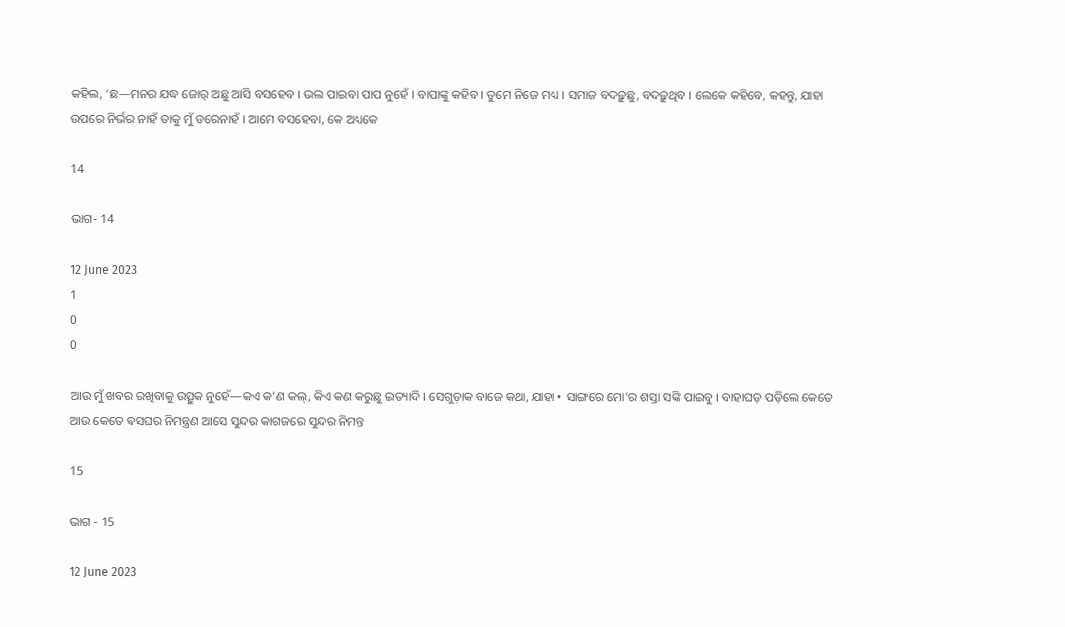କହିଲ, ‘ଛ—ମନର ଯଦ୍ଧ ଜୋର୍ ଅଛୁ ଆସି ବସହେବ । ଭଲ ପାଇବା ପାପ ନୁହେଁ । ବାପାଙ୍କୁ କହିବ । ତୁମେ ନିଜେ ମଧ୍ୟ । ସମାଜ ବଦଢ଼ୁଛୁ, ବଦଢ଼ୁଥିବ । ଲେକେ କହିବେ, କହନ୍ତୁ, ଯାହା ଉପରେ ନିର୍ଭର ନାହଁ ତାକୁ ମୁଁ ଡରେନାହଁ । ଆମେ ବସହେବା, କେ ଅଧ୍ୟକେ

14

ଭାଗ- 14

12 June 2023
1
0
0

ଆଉ ମୁଁ ଖବର ରଖିବାକୁ ଉତ୍ସୁକ ନୁହେଁ—କଏ କ’ଣ କଲ୍, କିଏ କଣ କରୁଛୁ ଇତ୍ୟାଦି । ସେଗୁଡ଼ାକ ବାଜେ କଥା, ଯାହା • ସାଙ୍ଗରେ ମୋ’ର ଶସ୍ତା ସଙ୍କି ପାଇବୁ । ବାହାଘଡ଼ ପଡ଼ିଲେ କେତେ ଆଉ କେତେ ଵସଘର ନିମନ୍ତ୍ରଣ ଆସେ ସୁନ୍ଦର କାଗଜରେ ସୁନ୍ଦର ନିମନ୍ତ

15

ଭାଗ - 15

12 June 2023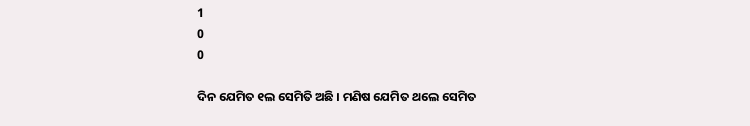1
0
0

ଦିନ ଯେମିତ ୧ଲ ସେମିତି ଅଛି । ମଣିଷ ଯେମିତ ଥଲେ ସେମିତ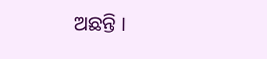ଅଛନ୍ତି ।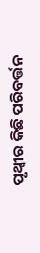ପୃଥ୍ବୀର କିଛି ପରିବର୍ତ୍ତନ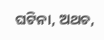ଘଟିନା, ଅଥଚ,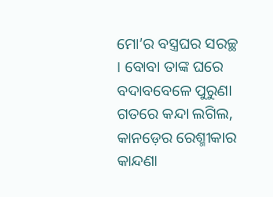ମୋ’ର ବସ୍ତ୍ରଘର ସରଚ୍ଛ । ବୋବା ତାଙ୍କ ଘରେ ବଦାବବେଳେ ପୁରୁଣା ଗତରେ କନ୍ଦା ଲଗିଲ, କାନଡ଼େର ରେଶ୍ମୀକାର କାନ୍ଦଣା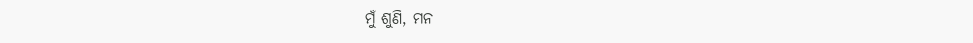ମୁଁ ଶୁଣି, ମନ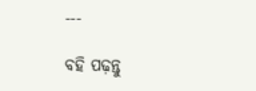---

ବହି ପଢ଼ନ୍ତୁ